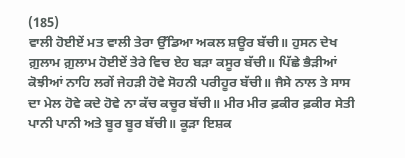(185)
ਵਾਲੀ ਹੋਈਏਂ ਮਤ ਵਾਲੀ ਤੇਰਾ ਉੱਡਿਆ ਅਕਲ ਸ਼ਊਰ ਬੱਚੀ॥ ਹੁਸਨ ਦੇਖ ਗ਼ੁਲਾਮ ਗ਼ੁਲਾਮ ਹੋਈਏਂ ਤੇਰੇ ਵਿਚ ਏਹ ਬੜਾ ਕਸੂਰ ਬੱਚੀ॥ ਪਿੱਛੇ ਭੈੜੀਆਂ ਕੋਝੀਆਂ ਨਾਹਿ ਲਗੇਂ ਜੇਹੜੀ ਹੋਵੇ ਸੋਹਨੀ ਪਰੀਹੂਰ ਬੱਚੀ॥ ਜੈਸੇ ਨਾਲ ਤੇ ਸਾਸ ਦਾ ਮੇਲ ਹੋਵੇ ਕਦੇ ਹੋਵੇ ਨਾ ਕੱਚ ਕਚੂਰ ਬੱਚੀ॥ ਮੀਰ ਮੀਰ ਫ਼ਕੀਰ ਫ਼ਕੀਰ ਸੇਤੀ ਪਾਨੀ ਪਾਨੀ ਅਤੇ ਬੂਰ ਬੂਰ ਬੱਚੀ॥ ਕੂੜਾ ਇਸ਼ਕ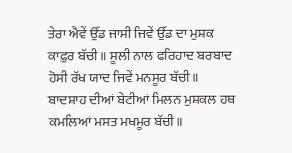ਤੇਰਾ ਐਵੇਂ ਉੱਡ ਜਾਸੀ ਜਿਵੇਂ ਉੱਡ ਦਾ ਮੁਸ਼ਕ ਕਾਫ਼ੁਰ ਬੱਚੀ॥ ਸੂਲੀ ਨਾਲ ਫਰਿਹਾਦ ਬਰਬਾਦ ਹੋਸੀ ਰੱਖ ਯਾਦ ਜਿਵੇਂ ਮਨਸੂਰ ਬੱਚੀ॥ ਬਾਦਸ਼ਾਹ ਦੀਆਂ ਬੇਟੀਆਂ ਮਿਲਨ ਮੁਸ਼ਕਲ ਹਥ ਕਮਲਿਆਂ ਮਸਤ ਮਖਮੂਰ ਬੱਚੀ॥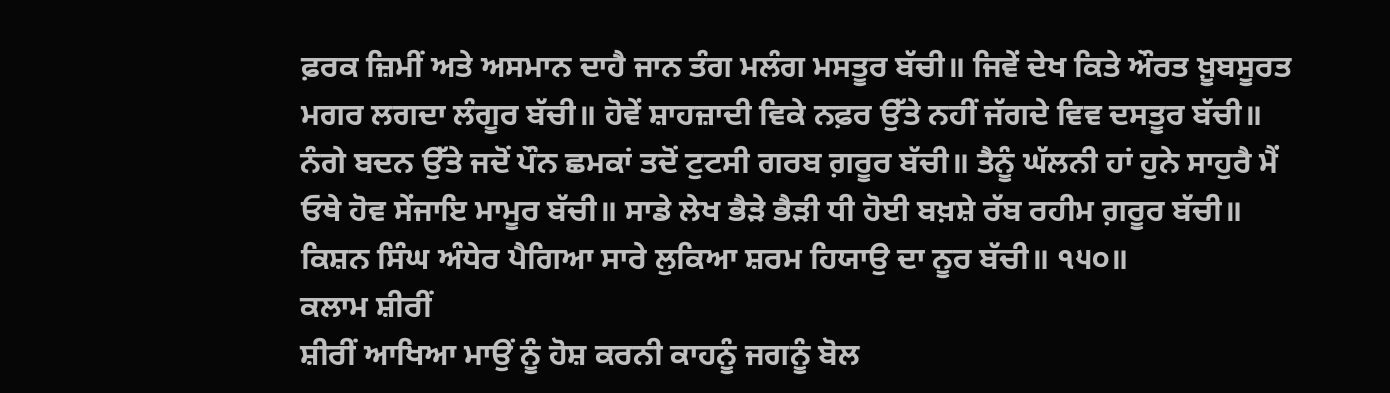ਫ਼ਰਕ ਜ਼ਿਮੀਂ ਅਤੇ ਅਸਮਾਨ ਦਾਹੈ ਜਾਨ ਤੰਗ ਮਲੰਗ ਮਸਤੂਰ ਬੱਚੀ॥ ਜਿਵੇਂ ਦੇਖ ਕਿਤੇ ਔਰਤ ਖ਼ੂਬਸੂਰਤ ਮਗਰ ਲਗਦਾ ਲੰਗੂਰ ਬੱਚੀ॥ ਹੋਵੇਂ ਸ਼ਾਹਜ਼ਾਦੀ ਵਿਕੇ ਨਫ਼ਰ ਉੱਤੇ ਨਹੀਂ ਜੱਗਦੇ ਵਿਵ ਦਸਤੂਰ ਬੱਚੀ॥ ਨੰਗੇ ਬਦਨ ਉੱਤੇ ਜਦੋਂ ਪੌਨ ਛਮਕਾਂ ਤਦੋਂ ਟੁਟਸੀ ਗਰਬ ਗ਼ਰੂਰ ਬੱਚੀ॥ ਤੈਨੂੰ ਘੱਲਨੀ ਹਾਂ ਹੁਨੇ ਸਾਹੁਰੈ ਮੈਂ ਓਥੇ ਹੋਵ ਸੇਂਜਾਇ ਮਾਮੂਰ ਬੱਚੀ॥ ਸਾਡੇ ਲੇਖ ਭੈੜੇ ਭੈੜੀ ਧੀ ਹੋਈ ਬਖ਼ਸ਼ੇ ਰੱਬ ਰਹੀਮ ਗ਼ਰੂਰ ਬੱਚੀ॥ ਕਿਸ਼ਨ ਸਿੰਘ ਅੰਧੇਰ ਪੈਗਿਆ ਸਾਰੇ ਲੁਕਿਆ ਸ਼ਰਮ ਹਿਯਾਉ ਦਾ ਨੂਰ ਬੱਚੀ॥ ੧੫੦॥
ਕਲਾਮ ਸ਼ੀਰੀਂ
ਸ਼ੀਰੀਂ ਆਖਿਆ ਮਾਉਂ ਨੂੰ ਹੋਸ਼ ਕਰਨੀ ਕਾਹਨੂੰ ਜਗਨੂੰ ਬੋਲ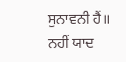ਸੁਨਾਵਨੀ ਹੈਂ॥ ਨਹੀਂ ਯਾਦ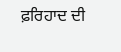ਫ਼ਰਿਹਾਦ ਦੀ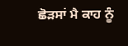ਛੋੜਸਾਂ ਮੈ ਕਾਹ ਨੂੰ